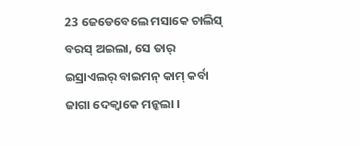23 ଜେଡେବେଲେ ମସାକେ ଚାଲିସ୍ ବରସ୍ ଅଇଲା, ସେ ତାର୍ ଇସ୍ରାଏଲର୍ ବାଇମନ୍ କାମ୍ କର୍ବା ଜାଗା ଦେକ୍ବାକେ ମନ୍କଲା ।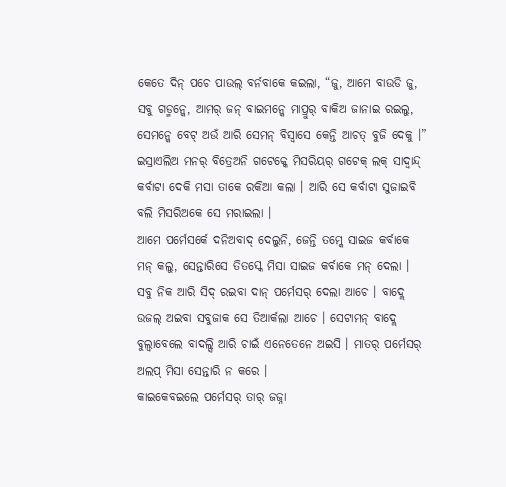କେତେ ଦିନ୍ ପଚେ ପାଉଲ୍ ବର୍ନବାକେ କଇଲା, “ଜୁ, ଆମେ ବାଉଡି ଜୁ, ସବୁ ଗଡ୍ମନ୍କେ, ଆମର୍ ଜନ୍ ବାଇମନ୍କେ ମାପ୍ରୁର୍ ବାକିଅ ଜାନାଇ ରଇଲୁ, ସେମନ୍କେ ବେଟ୍ ଅଉଁ ଆରି ସେମନ୍ ବିସ୍ବାସେ କେନ୍ତି ଆଚତ୍ ବୁଜି ଦେକୁ ।”
ଇସ୍ରାଏଲିଅ ମନର୍ ବିତ୍ରେଅନି ଗଟେକ୍କେ ମିସରିୟର୍ ଗଟେକ୍ ଲକ୍ ସାଦ୍ବାନ୍ଦ୍ କର୍ବାଟା ଦେକି ମସା ତାକେ ରକିଆ କଲା । ଆରି ସେ କର୍ବାଟା ସୁଜାଇବି ବଲି ମିସରିଅକେ ସେ ମରାଇଲା ।
ଆମେ ପର୍ମେସର୍କେ ଦନିଅବାଦ୍ ଦେଲୁନି, ଜେନ୍ତି ତମ୍କେ ସାଇଜ କର୍ବାକେ ମନ୍ କଲୁ, ସେନ୍ତାରିସେ ତିତସ୍କେ ମିସା ସାଇଜ କର୍ବାକେ ମନ୍ ଦେଲା ।
ସବୁ ନିକ ଆରି ସିଦ୍ ରଇବା ଦାନ୍ ପର୍ମେସର୍ ଦେଲା ଆଚେ । ବାଦ୍ଲେ ଉଜଲ୍ ଅଇବା ସବୁଜାକ ସେ ତିଆର୍କଲା ଆଚେ । ସେଟାମନ୍ ବାଦ୍ଲେ ବୁଲ୍ବାବେଲେ ବାଦଲ୍ସି ଆରି ଚାଇଁ ଏନେତେନେ ଅଇସି । ମାତର୍ ପର୍ମେସର୍ ଅଲପ୍ ମିସା ସେନ୍ତାରି ନ କରେ ।
କାଇକେବଇଲେ ପର୍ମେସର୍ ତାର୍ ଜଜ୍ନା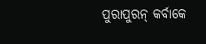ପୁରାପୁରନ୍ କର୍ବାକେ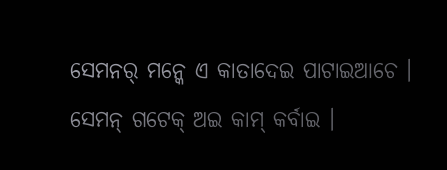ସେମନର୍ ମନ୍କେ ଏ କାତାଦେଇ ପାଟାଇଆଚେ । ସେମନ୍ ଗଟେକ୍ ଅଇ କାମ୍ କର୍ବାଇ ।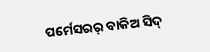ପର୍ମେସରର୍ ବାକିଅ ସିଦ୍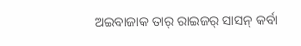ଅଇବାଜାକ ତାର୍ ରାଇଜର୍ ସାସନ୍ କର୍ବା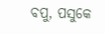ବପୁ, ପସୁକେ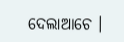ଦେଲାଆଚେ ।